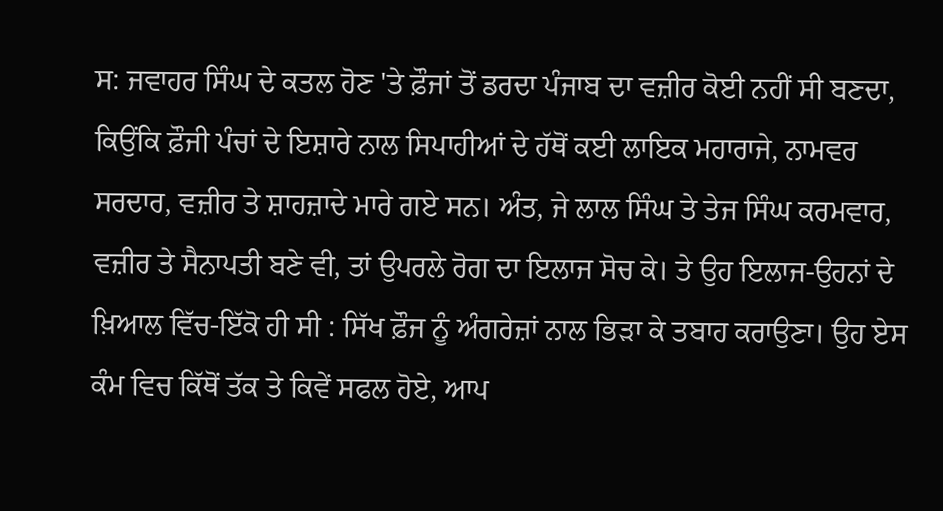ਸ: ਜਵਾਹਰ ਸਿੰਘ ਦੇ ਕਤਲ ਹੋਣ 'ਤੇ ਫ਼ੌਜਾਂ ਤੋਂ ਡਰਦਾ ਪੰਜਾਬ ਦਾ ਵਜ਼ੀਰ ਕੋਈ ਨਹੀਂ ਸੀ ਬਣਦਾ, ਕਿਉਂਕਿ ਫ਼ੌਜੀ ਪੰਚਾਂ ਦੇ ਇਸ਼ਾਰੇ ਨਾਲ ਸਿਪਾਹੀਆਂ ਦੇ ਹੱਥੋਂ ਕਈ ਲਾਇਕ ਮਹਾਰਾਜੇ, ਨਾਮਵਰ ਸਰਦਾਰ, ਵਜ਼ੀਰ ਤੇ ਸ਼ਾਹਜ਼ਾਦੇ ਮਾਰੇ ਗਏ ਸਨ। ਅੰਤ, ਜੇ ਲਾਲ ਸਿੰਘ ਤੇ ਤੇਜ ਸਿੰਘ ਕਰਮਵਾਰ, ਵਜ਼ੀਰ ਤੇ ਸੈਨਾਪਤੀ ਬਣੇ ਵੀ, ਤਾਂ ਉਪਰਲੇ ਰੋਗ ਦਾ ਇਲਾਜ ਸੋਚ ਕੇ। ਤੇ ਉਹ ਇਲਾਜ-ਉਹਨਾਂ ਦੇ ਖ਼ਿਆਲ ਵਿੱਚ-ਇੱਕੋ ਹੀ ਸੀ : ਸਿੱਖ ਫ਼ੌਜ ਨੂੰ ਅੰਗਰੇਜ਼ਾਂ ਨਾਲ ਭਿੜਾ ਕੇ ਤਬਾਹ ਕਰਾਉਣਾ। ਉਹ ਏਸ ਕੰਮ ਵਿਚ ਕਿੱਥੋਂ ਤੱਕ ਤੇ ਕਿਵੇਂ ਸਫਲ ਹੋਏ, ਆਪ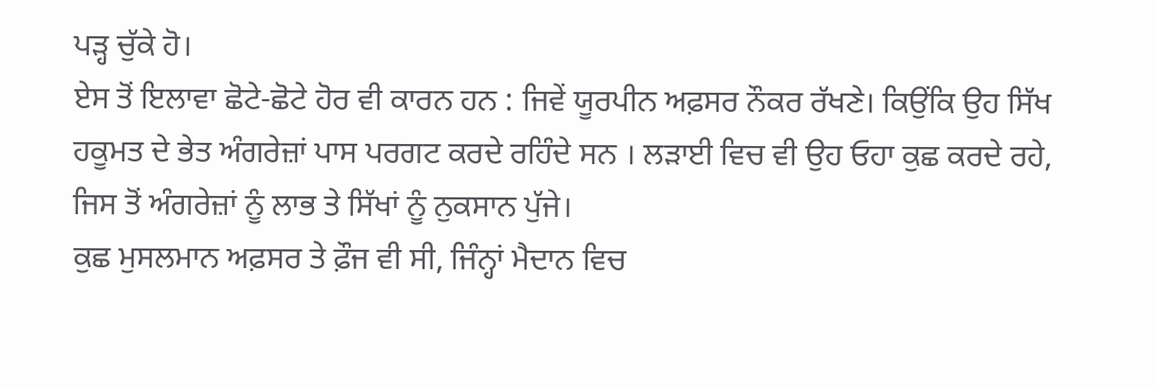ਪੜ੍ਹ ਚੁੱਕੇ ਹੋ।
ਏਸ ਤੋਂ ਇਲਾਵਾ ਛੋਟੇ-ਛੋਟੇ ਹੋਰ ਵੀ ਕਾਰਨ ਹਨ : ਜਿਵੇਂ ਯੂਰਪੀਨ ਅਫ਼ਸਰ ਨੌਕਰ ਰੱਖਣੇ। ਕਿਉਂਕਿ ਉਹ ਸਿੱਖ ਹਕੂਮਤ ਦੇ ਭੇਤ ਅੰਗਰੇਜ਼ਾਂ ਪਾਸ ਪਰਗਟ ਕਰਦੇ ਰਹਿੰਦੇ ਸਨ । ਲੜਾਈ ਵਿਚ ਵੀ ਉਹ ਓਹਾ ਕੁਛ ਕਰਦੇ ਰਹੇ, ਜਿਸ ਤੋਂ ਅੰਗਰੇਜ਼ਾਂ ਨੂੰ ਲਾਭ ਤੇ ਸਿੱਖਾਂ ਨੂੰ ਨੁਕਸਾਨ ਪੁੱਜੇ।
ਕੁਛ ਮੁਸਲਮਾਨ ਅਫ਼ਸਰ ਤੇ ਫ਼ੌਜ ਵੀ ਸੀ, ਜਿੰਨ੍ਹਾਂ ਮੈਦਾਨ ਵਿਚ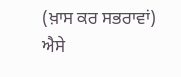(ਖ਼ਾਸ ਕਰ ਸਭਰਾਵਾਂ) ਐਸੇ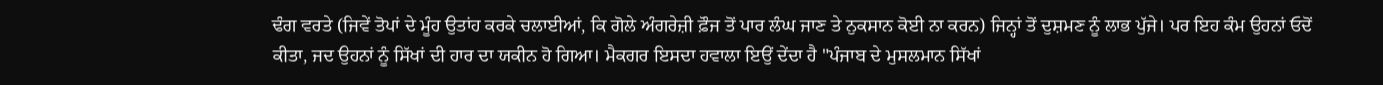ਢੰਗ ਵਰਤੇ (ਜਿਵੇਂ ਤੋਪਾਂ ਦੇ ਮੂੰਹ ਉਤਾਂਹ ਕਰਕੇ ਚਲਾਈਆਂ, ਕਿ ਗੋਲੇ ਅੰਗਰੇਜ਼ੀ ਫ਼ੌਜ ਤੋਂ ਪਾਰ ਲੰਘ ਜਾਣ ਤੇ ਨੁਕਸਾਨ ਕੋਈ ਨਾ ਕਰਨ) ਜਿਨ੍ਹਾਂ ਤੋਂ ਦੁਸ਼ਮਣ ਨੂੰ ਲਾਭ ਪੁੱਜੇ। ਪਰ ਇਹ ਕੰਮ ਉਹਨਾਂ ਓਦੋਂ ਕੀਤਾ, ਜਦ ਉਹਨਾਂ ਨੂੰ ਸਿੱਖਾਂ ਦੀ ਹਾਰ ਦਾ ਯਕੀਨ ਹੋ ਗਿਆ। ਮੈਕਗਰ ਇਸਦਾ ਹਵਾਲਾ ਇਉਂ ਦੇਂਦਾ ਹੈ "ਪੰਜਾਬ ਦੇ ਮੁਸਲਮਾਨ ਸਿੱਖਾਂ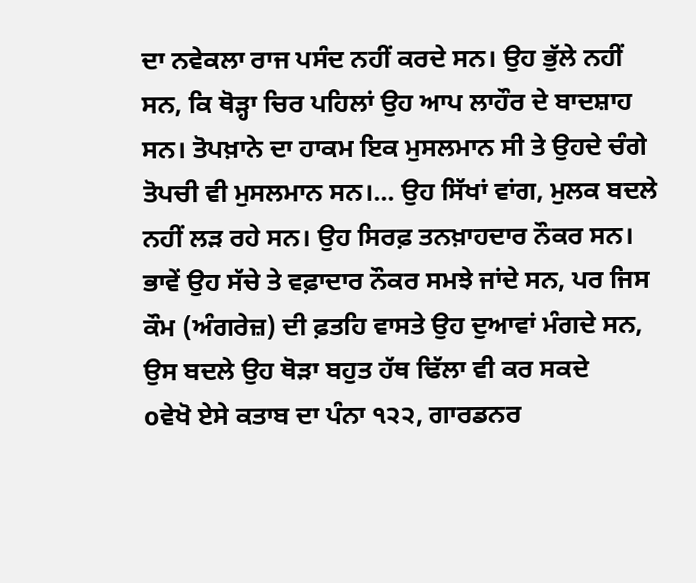ਦਾ ਨਵੇਕਲਾ ਰਾਜ ਪਸੰਦ ਨਹੀਂ ਕਰਦੇ ਸਨ। ਉਹ ਭੁੱਲੇ ਨਹੀਂ ਸਨ, ਕਿ ਥੋੜ੍ਹਾ ਚਿਰ ਪਹਿਲਾਂ ਉਹ ਆਪ ਲਾਹੌਰ ਦੇ ਬਾਦਸ਼ਾਹ ਸਨ। ਤੋਪਖ਼ਾਨੇ ਦਾ ਹਾਕਮ ਇਕ ਮੁਸਲਮਾਨ ਸੀ ਤੇ ਉਹਦੇ ਚੰਗੇ ਤੋਪਚੀ ਵੀ ਮੁਸਲਮਾਨ ਸਨ।... ਉਹ ਸਿੱਖਾਂ ਵਾਂਗ, ਮੁਲਕ ਬਦਲੇ ਨਹੀਂ ਲੜ ਰਹੇ ਸਨ। ਉਹ ਸਿਰਫ਼ ਤਨਖ਼ਾਹਦਾਰ ਨੌਕਰ ਸਨ। ਭਾਵੇਂ ਉਹ ਸੱਚੇ ਤੇ ਵਫ਼ਾਦਾਰ ਨੌਕਰ ਸਮਝੇ ਜਾਂਦੇ ਸਨ, ਪਰ ਜਿਸ ਕੌਮ (ਅੰਗਰੇਜ਼) ਦੀ ਫ਼ਤਹਿ ਵਾਸਤੇ ਉਹ ਦੁਆਵਾਂ ਮੰਗਦੇ ਸਨ, ਉਸ ਬਦਲੇ ਉਹ ਥੋੜਾ ਬਹੁਤ ਹੱਥ ਢਿੱਲਾ ਵੀ ਕਰ ਸਕਦੇ
oਵੇਖੋ ਏਸੇ ਕਤਾਬ ਦਾ ਪੰਨਾ ੧੨੨, ਗਾਰਡਨਰ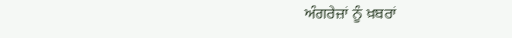ਅੰਗਰੇਜ਼ਾਂ ਨੂੰ ਖ਼ਬਰਾਂ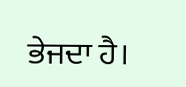ਭੇਜਦਾ ਹੈ।